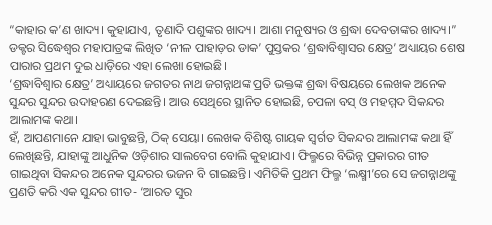“କାହାର କ’ଣ ଖାଦ୍ୟ। କୁହାଯାଏ, ତୃଣାଦି ପଶୁଙ୍କର ଖାଦ୍ୟ। ଆଶା ମନୁଷ୍ୟର ଓ ଶ୍ରଦ୍ଧା ଦେବତାଙ୍କର ଖାଦ୍ୟ।”
ଡକ୍ଟର ସିଦ୍ଧେଶ୍ୱର ମହାପାତ୍ରଙ୍କ ଲିଖିତ ‘ନୀଳ ପାହାଡ଼ର ଡାକ’ ପୁସ୍ତକର ‘ଶ୍ରଦ୍ଧାବିଶ୍ୱାସର କ୍ଷେତ୍ର’ ଅଧ୍ୟାୟର ଶେଷ ପାରାର ପ୍ରଥମ ଦୁଇ ଧାଡ଼ିରେ ଏହା ଲେଖା ହୋଇଛି।
‘ଶ୍ରଦ୍ଧାବିଶ୍ୱାର କ୍ଷେତ୍ର’ ଅଧ୍ୟାୟରେ ଜଗତର ନାଥ ଜଗନ୍ନାଥଙ୍କ ପ୍ରତି ଭକ୍ତଙ୍କ ଶ୍ରଦ୍ଧା ବିଷୟରେ ଲେଖକ ଅନେକ ସୁନ୍ଦର ସୁନ୍ଦର ଉଦାହରଣ ଦେଇଛନ୍ତି। ଆଉ ସେଥିରେ ସ୍ଥାନିତ ହୋଇଛି, ଚପଳା ବସ୍ ଓ ମହମ୍ମଦ ସିକନ୍ଦର ଆଲାମଙ୍କ କଥା।
ହଁ, ଆପଣମାନେ ଯାହା ଭାବୁଛନ୍ତି, ଠିକ୍ ସେୟା। ଲେଖକ ବିଶିଷ୍ଟ ଗାୟକ ସ୍ୱର୍ଗତ ସିକନ୍ଦର ଆଲାମଙ୍କ କଥା ହିଁ ଲେଖିଛନ୍ତି, ଯାହାଙ୍କୁ ଆଧୁନିକ ଓଡ଼ିଶାର ସାଲବେଗ ବୋଲି କୁହାଯାଏ। ଫିଲ୍ମରେ ବିଭିନ୍ନ ପ୍ରକାରର ଗୀତ ଗାଇଥିବା ସିକନ୍ଦର ଅନେକ ସୁନ୍ଦରର ଭଜନ ବି ଗାଇଛନ୍ତି। ଏମିତିକି ପ୍ରଥମ ଫିଲ୍ମ ‘ଲକ୍ଷ୍ମୀ’ରେ ସେ ଜଗନ୍ନାଥଙ୍କୁ ପ୍ରଣତି କରି ଏକ ସୁନ୍ଦର ଗୀତ- ‘ଆରତ ସୁର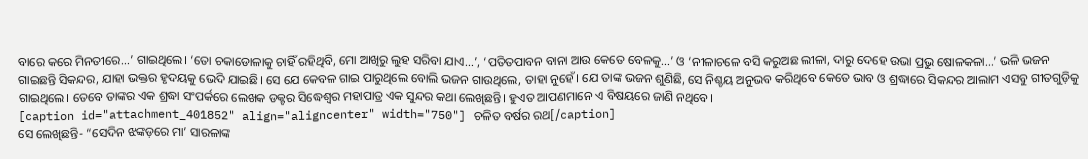ବାରେ କରେ ମିନତୀରେ...’ ଗାଇଥିଲେ। ‘ତୋ ଚକାଡୋଳାକୁ ଚାହିଁ ରହିଥିବି, ମୋ ଆଖିରୁ ଲୁହ ସରିବା ଯାଏ...’, ‘ପତିତପାବନ ବାନା ଆଉ କେତେ ବେଳକୁ...’ ଓ ‘ନୀଳାଚଳେ ବସି କରୁଅଛ ଲୀଳା, ଦାରୁ ଦେହେ ଉଭା ପ୍ରଭୁ ଷୋଳକଳା...’ ଭଳି ଭଜନ ଗାଇଛନ୍ତି ସିକନ୍ଦର, ଯାହା ଭକ୍ତର ହୃଦୟକୁ ଭେଦି ଯାଇଛି। ସେ ଯେ କେବଳ ଗାଇ ପାରୁଥିଲେ ବୋଲି ଭଜନ ଗାଉଥିଲେ, ତାହା ନୁହେଁ। ଯେ ତାଙ୍କ ଭଜନ ଶୁଣିଛି, ସେ ନିଶ୍ଚୟ ଅନୁଭବ କରିଥିବେ କେତେ ଭାବ ଓ ଶ୍ରଦ୍ଧାରେ ସିକନ୍ଦର ଆଲାମ ଏସବୁ ଗୀତଗୁଡ଼ିକୁ ଗାଇଥିଲେ। ତେବେ ତାଙ୍କର ଏକ ଶ୍ରଦ୍ଧା ସଂପର୍କରେ ଲେଖକ ଡକ୍ଟର ସିଦ୍ଧେଶ୍ୱର ମହାପାତ୍ର ଏକ ସୁନ୍ଦର କଥା ଲେଖିଛନ୍ତି। ହୁଏତ ଆପଣମାନେ ଏ ବିଷୟରେ ଜାଣି ନଥିବେ।
[caption id="attachment_401852" align="aligncenter" width="750"] ଚଳିତ ବର୍ଷର ରଥ[/caption]
ସେ ଲେଖିଛନ୍ତି- “ସେଦିନ ଝଙ୍କଡ଼ରେ ମା’ ସାରଳାଙ୍କ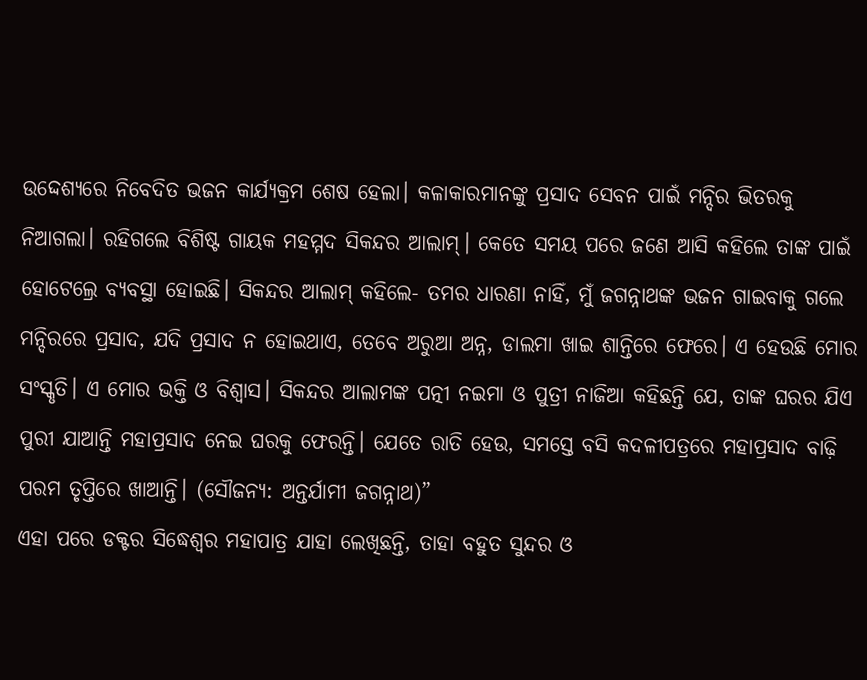ଉଦ୍ଦେଶ୍ୟରେ ନିବେଦିତ ଭଜନ କାର୍ଯ୍ୟକ୍ରମ ଶେଷ ହେଲା। କଳାକାରମାନଙ୍କୁ ପ୍ରସାଦ ସେବନ ପାଇଁ ମନ୍ଦିର ଭିତରକୁ ନିଆଗଲା। ରହିଗଲେ ବିଶିଷ୍ଟ ଗାୟକ ମହମ୍ମଦ ସିକନ୍ଦର ଆଲାମ୍। କେତେ ସମୟ ପରେ ଜଣେ ଆସି କହିଲେ ତାଙ୍କ ପାଇଁ ହୋଟେଲ୍ରେ ବ୍ୟବସ୍ଥା ହୋଇଛି। ସିକନ୍ଦର ଆଲାମ୍ କହିଲେ- ତମର ଧାରଣା ନାହିଁ, ମୁଁ ଜଗନ୍ନାଥଙ୍କ ଭଜନ ଗାଇବାକୁ ଗଲେ ମନ୍ଦିରରେ ପ୍ରସାଦ, ଯଦି ପ୍ରସାଦ ନ ହୋଇଥାଏ, ତେବେ ଅରୁଆ ଅନ୍ନ, ଡାଲମା ଖାଇ ଶାନ୍ତିରେ ଫେରେ। ଏ ହେଉଛି ମୋର ସଂସ୍କୃତି। ଏ ମୋର ଭକ୍ତି ଓ ବିଶ୍ୱାସ। ସିକନ୍ଦର ଆଲାମଙ୍କ ପତ୍ନୀ ନଇମା ଓ ପୁତ୍ରୀ ନାଜିଆ କହିଛନ୍ତି ଯେ, ତାଙ୍କ ଘରର ଯିଏ ପୁରୀ ଯାଆନ୍ତି ମହାପ୍ରସାଦ ନେଇ ଘରକୁ ଫେରନ୍ତି। ଯେତେ ରାତି ହେଉ, ସମସ୍ତେ ବସି କଦଳୀପତ୍ରରେ ମହାପ୍ରସାଦ ବାଢ଼ି ପରମ ତୃପ୍ତିରେ ଖାଆନ୍ତି। (ସୌଜନ୍ୟ: ଅନ୍ତର୍ଯାମୀ ଜଗନ୍ନାଥ)”
ଏହା ପରେ ଡକ୍ଟର ସିଦ୍ଧେଶ୍ୱର ମହାପାତ୍ର ଯାହା ଲେଖିଛନ୍ତି, ତାହା ବହୁତ ସୁନ୍ଦର ଓ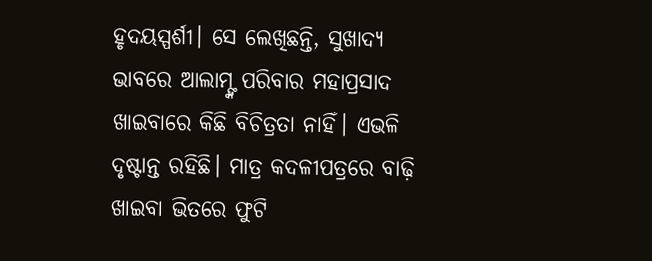ହୃଦୟସ୍ପର୍ଶୀ। ସେ ଲେଖିଛନ୍ତି, ସୁଖାଦ୍ୟ ଭାବରେ ଆଲାମ୍ଙ୍କ ପରିବାର ମହାପ୍ରସାଦ ଖାଇବାରେ କିଛି ବିଚିତ୍ରତା ନାହିଁ। ଏଭଳି ଦୃଷ୍ଟାନ୍ତ ରହିଛି। ମାତ୍ର କଦଳୀପତ୍ରରେ ବାଢ଼ି ଖାଇବା ଭିତରେ ଫୁଟି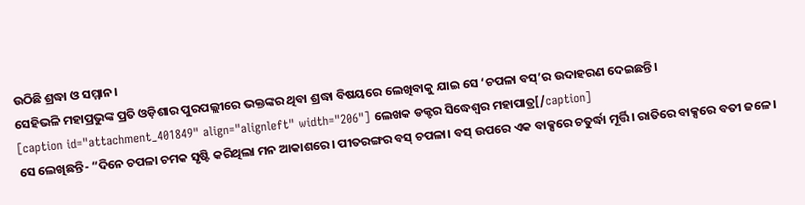ଉଠିଛି ଶ୍ରଦ୍ଧା ଓ ସମ୍ମାନ।
ସେହିଭଳି ମହାପ୍ରଭୁଙ୍କ ପ୍ରତି ଓଡ଼ିଶାର ପୁରପଲ୍ଲୀରେ ଭକ୍ତଙ୍କର ଥିବା ଶ୍ରଦ୍ଧା ବିଷୟରେ ଲେଖିବାକୁ ଯାଇ ସେ ‘ଚପଳା ବସ୍’ର ଉଦାହରଣ ଦେଇଛନ୍ତି।
[caption id="attachment_401849" align="alignleft" width="206"] ଲେଖକ ଡକ୍ଟର ସିଦ୍ଧେଶ୍ୱର ମହାପାତ୍ର[/caption]
ସେ ଲେଖିଛନ୍ତି- “ଦିନେ ଚପଳା ଚମକ ସୃଷ୍ଟି କରିଥିଲା ମନ ଆକାଶରେ। ପୀତରଙ୍ଗର ବସ୍ ଚପଳା। ବସ୍ ଉପରେ ଏକ ବାକ୍ସରେ ଚତୁର୍ଦ୍ଧା ମୂର୍ତ୍ତି। ରାତିରେ ବାକ୍ସରେ ବତୀ ଜଳେ।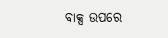ବାକ୍ସ ଉପରେ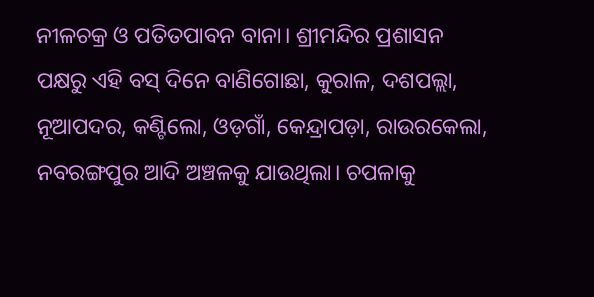ନୀଳଚକ୍ର ଓ ପତିତପାବନ ବାନା। ଶ୍ରୀମନ୍ଦିର ପ୍ରଶାସନ ପକ୍ଷରୁ ଏହି ବସ୍ ଦିନେ ବାଣିଗୋଛା, କୁରାଳ, ଦଶପଲ୍ଲା, ନୂଆପଦର, କଣ୍ଟିଲୋ, ଓଡ଼ଗାଁ, କେନ୍ଦ୍ରାପଡ଼ା, ରାଉରକେଲା, ନବରଙ୍ଗପୁର ଆଦି ଅଞ୍ଚଳକୁ ଯାଉଥିଲା। ଚପଳାକୁ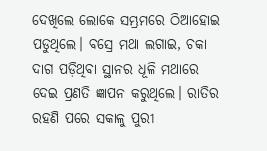ଦେଖିଲେ ଲୋକେ ସମ୍ଭ୍ରମରେ ଠିଆହୋଇ ପଡୁଥିଲେ। ବସ୍ରେ ମଥା ଲଗାଇ, ଚକା ଦାଗ ପଡ଼ିଥିବା ସ୍ଥାନର ଧୂଳି ମଥାରେ ଦେଇ ପ୍ରଣତି ଜ୍ଞାପନ କରୁଥିଲେ। ରାତିର ରହଣି ପରେ ସକାଳୁ ପୁରୀ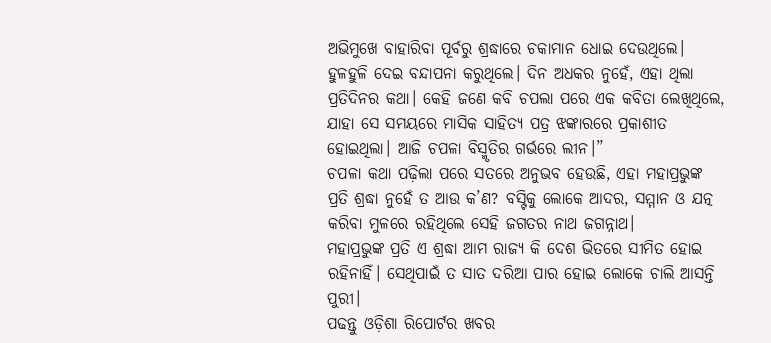ଅଭିମୁଖେ ବାହାରିବା ପୂର୍ବରୁ ଶ୍ରଦ୍ଧାରେ ଚକାମାନ ଧୋଇ ଦେଉଥିଲେ। ହୁଳହୁଳି ଦେଇ ବନ୍ଦାପନା କରୁଥିଲେ। ଦିନ ଅଧକର ନୁହେଁ, ଏହା ଥିଲା ପ୍ରତିଦିନର କଥା। କେହି ଜଣେ କବି ଚପଲା ପରେ ଏକ କବିତା ଲେଖିଥିଲେ, ଯାହା ସେ ସମୟରେ ମାସିକ ସାହିତ୍ୟ ପତ୍ର ଝଙ୍କାରରେ ପ୍ରକାଶୀତ ହୋଇଥିଲା। ଆଜି ଚପଳା ବିସ୍ମୃତିର ଗର୍ଭରେ ଲୀନ।”
ଚପଳା କଥା ପଢ଼ିଲା ପରେ ସତରେ ଅନୁଭବ ହେଉଛି, ଏହା ମହାପ୍ରଭୁଙ୍କ ପ୍ରତି ଶ୍ରଦ୍ଧା ନୁହେଁ ତ ଆଉ କ’ଣ? ବସ୍ଟିକୁ ଲୋକେ ଆଦର, ସମ୍ମାନ ଓ ଯତ୍ନ କରିବା ମୁଳରେ ରହିଥିଲେ ସେହି ଜଗତର ନାଥ ଜଗନ୍ନାଥ।
ମହାପ୍ରଭୁଙ୍କ ପ୍ରତି ଏ ଶ୍ରଦ୍ଧା ଆମ ରାଜ୍ୟ କି ଦେଶ ଭିତରେ ସୀମିତ ହୋଇ ରହିନାହିଁ। ସେଥିପାଇଁ ତ ସାତ ଦରିଆ ପାର ହୋଇ ଲୋକେ ଚାଲି ଆସନ୍ତି ପୁରୀ।
ପଢନ୍ତୁ ଓଡ଼ିଶା ରିପୋର୍ଟର ଖବର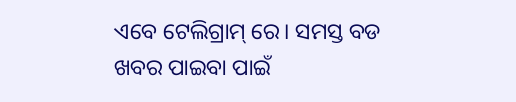ଏବେ ଟେଲିଗ୍ରାମ୍ ରେ। ସମସ୍ତ ବଡ ଖବର ପାଇବା ପାଇଁ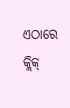ଏଠାରେ କ୍ଲିକ୍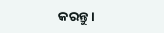କରନ୍ତୁ।